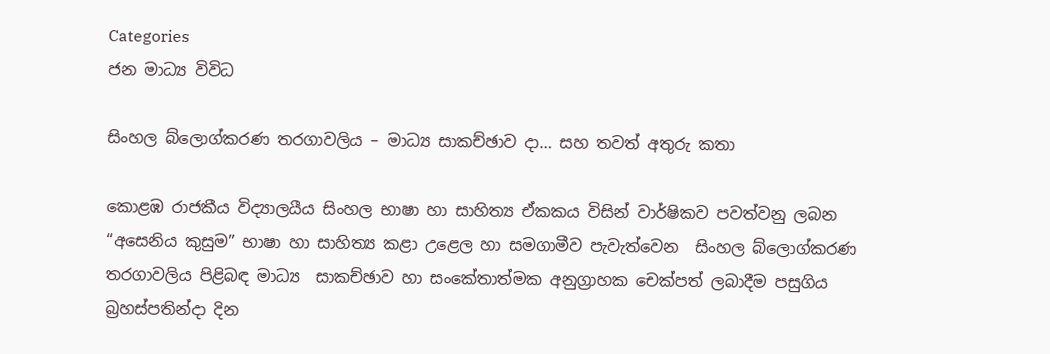Categories
ජන මාධ්‍ය විවිධ

සිංහල බ්ලොග්කරණ තරගාවලිය – මාධ්‍ය සාකච්ඡාව දා… සහ තවත් අතුරු කතා

කොළඹ රාජකීය විද්‍යාලයීය සිංහල භාෂා හා සාහිත්‍ය ඒකකය විසින් වාර්ෂිකව පවත්වනු ලබන “අසෙනිය කුසුම” භාෂා හා සාහිත්‍ය කළා උළෙල හා සමගාමීව පැවැත්වෙන  සිංහල බ්ලොග්කරණ තරගාවලිය පිළිබඳ මාධ්‍ය  සාකච්ඡාව හා සංකේතාත්මක අනුග්‍රාහක චෙක්පත් ලබාදීම පසුගිය බ්‍රහස්පතින්දා දින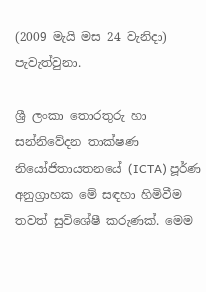(2009 මැයි මස 24 වැනිදා) පැවැත්වුනා.

ශ්‍රී ලංකා තොරතුරු හා සන්නි‍වේදන තාක්ෂණ නියෝජිතායතනයේ (ICTA) පූර්ණ අනුග්‍රාහක මේ සඳහා හිමිවීම තවත් සුවිශේෂී කරුණක්. මෙම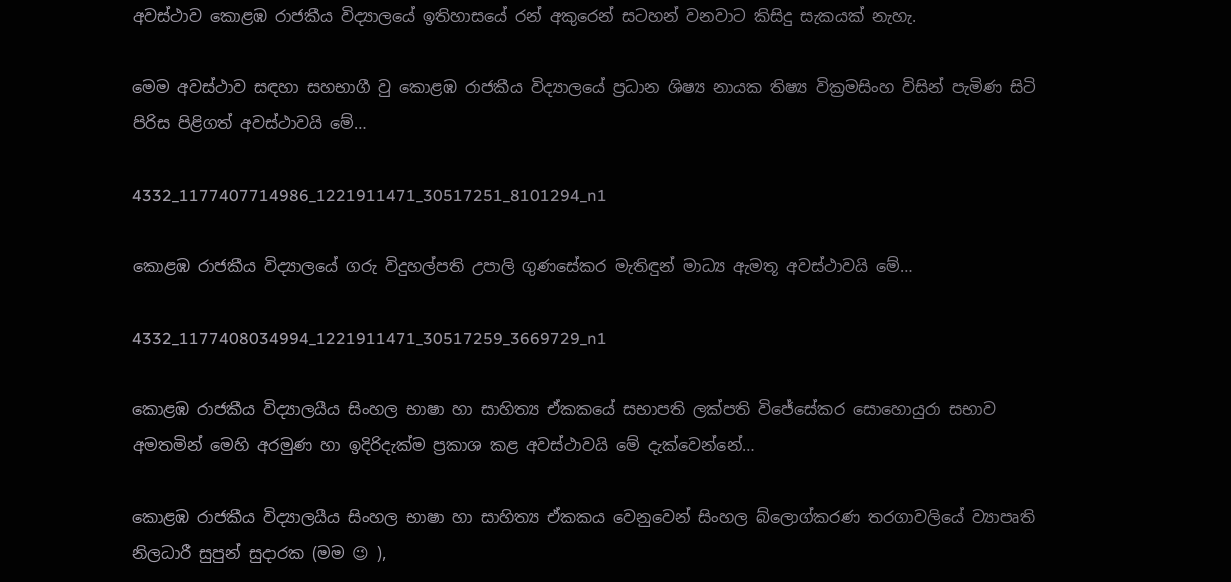අවස්ථාව ‍කොළඹ රාජකීය විද්‍යාලයේ ඉතිහාසයේ රන් අකුරෙන් සටහන් වනවාට කිසිදු සැකයක් නැහැ.

මෙම අවස්ථාව සඳහා සහභාගී වු කොළඹ රාජකීය විද්‍යාලයේ ප්‍රධාන ශිෂ්‍ය නායක තිෂ්‍ය වික්‍රමසිංහ විසින් පැමිණ සිටි පිරිස පිළිගත් අවස්ථාවයි මේ…

4332_1177407714986_1221911471_30517251_8101294_n1

කොළඹ රාජකීය විද්‍යාලයේ ගරු විදුහල්පති උපාලි ගුණසේකර මැතිඳුන් මාධ්‍ය ඇමතූ අවස්ථාවයි මේ…

4332_1177408034994_1221911471_30517259_3669729_n1

කොළඹ රාජකීය විද්‍යාලයීය සිංහල භාෂා හා සාහිත්‍ය ඒකකයේ සභාපති ලක්පති විජේසේකර සොහොයුරා සභාව අමතමින් මෙහි අරමුණ හා ඉදිරිදැක්ම ප්‍රකාශ කළ අවස්ථාවයි මේ දැක්වෙන්නේ…

කොළඹ රාජකීය විද්‍යාලයීය සිංහල භාෂා හා සාහිත්‍ය ඒකකය වෙනුවෙන් සිංහල බ්ලොග්කරණ තරගාවලියේ ව්‍යාපෘති නිලධාරී සුපුන් සුදාරක (මම 😉 ),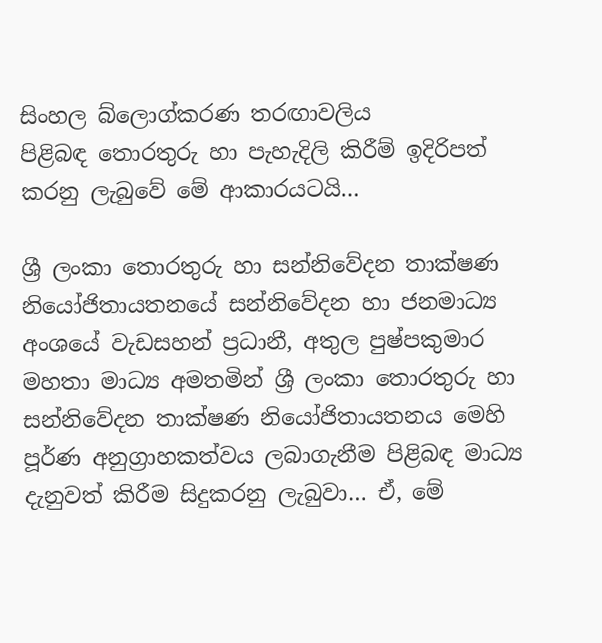සිංහල බ්ලොග්කරණ තරඟාවලිය පිළිබඳ ‍තොරතුරු හා පැහැදිලි කිරීම් ඉදිරිපත් කරනු ලැබුවේ මේ ආකාරයටයි…

ශ්‍රී ලංකා තොරතුරු හා සන්නිවේදන තාක්ෂණ නියෝජිතායතනයේ සන්නිවේදන හා ජනමාධ්‍ය අංශයේ වැඩසහන් ප්‍රධානී, අතුල පුෂ්පකුමාර මහතා මාධ්‍ය අමතමින් ශ්‍රී ලංකා තොරතුරු හා සන්නිවේදන තාක්ෂණ නියෝජිතායතනය මෙහි පූර්ණ අනුග්‍රාහකත්වය ලබාගැනීම පිළිබඳ මාධ්‍ය දැනුවත් කිරීම සිදුකරනු ලැබුවා… ඒ, මේ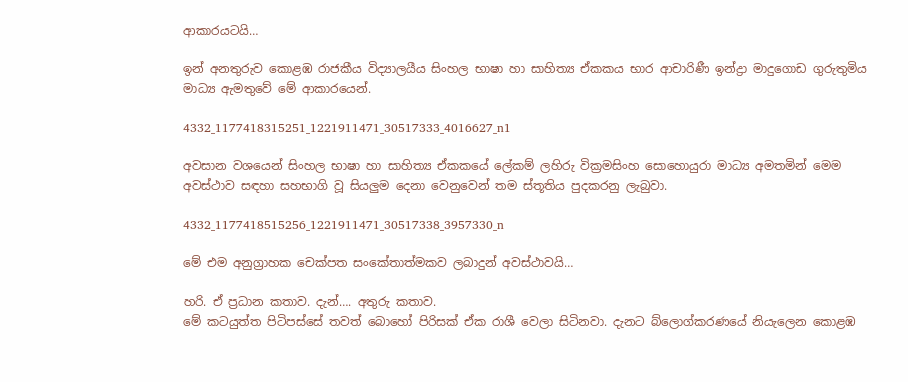ආකාරයටයි…

ඉන් අනතුරුව කොළඹ රාජකීය විද්‍යාලයීය සිංහල භාෂා හා සාහිත්‍ය ඒකකය භාර ආචාරිණී ඉන්ද්‍රා මාදුගොඩ ගුරුතුමිය මාධ්‍ය ඇමතුවේ මේ ආකාරයෙන්.

4332_1177418315251_1221911471_30517333_4016627_n1

අවසාන වශයෙන් සිංහල භාෂා හා සාහිත්‍ය ඒකකයේ ලේකම් ලහිරු වික්‍රමසිංහ සොහොයුරා මාධ්‍ය අමතමින් මෙම අවස්ථාව සඳහා සහභාගි වූ සියලුම දෙනා වෙනුවෙන් තම ස්තූතිය පුදකරනු ලැබුවා.

4332_1177418515256_1221911471_30517338_3957330_n

මේ එම අනුග්‍රාහක චෙක්පත සංකේතාත්මකව ලබාදුන් අවස්ථාවයි…

හරි. ඒ ප්‍රධාන කතාව. දැන්…. අතුරු කතාව.
මේ කටයුත්ත පිටිපස්සේ තවත් බොහෝ පිරිසක් ඒක රාශී වෙලා සිටිනවා. දැනට බ්ලොග්කරණයේ නියැලෙන කොළඹ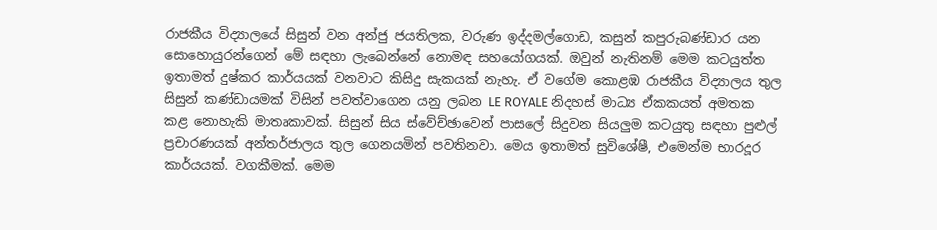රාජකීය විද්‍යාලයේ සිසුන් වන අන්ජු ජයතිලක, වරුණ ඉද්දමල්ගොඩ, කසුන් කපුරුබණ්ඩාර යන සොහොයුරන්ගෙන් මේ සඳහා ලැබෙන්නේ නොමඳ සහයෝගයක්. ඔවුන් නැතිනම් මෙම කටයුත්ත ඉතාමත් දුෂ්කර කාර්යයක් වනවාට කිසිදු සැකයක් නැහැ. ඒ වගේම කොළඹ රාජකීය විද්‍යාලය තුල සිසුන් කණ්ඩායමක් විසින් පවත්වාගෙන යනු ලබන LE ROYALE නිදහස් මාධ්‍ය ඒකකයත් අමතක කළ ‍නොහැකි මාතෘකාවක්. සිසුන් සිය ස්වේච්ඡාවෙන් පාසලේ සිදුවන සියලුම කටයුතු සඳහා පුළුල් ප්‍රචාරණයක් අන්තර්ජාලය තුල ගෙනයමින් පවතිනවා. මෙය ඉතාමත් සුවිශේෂී, එමෙන්ම භාරදූර කාර්යයක්. වගකීමක්. මෙම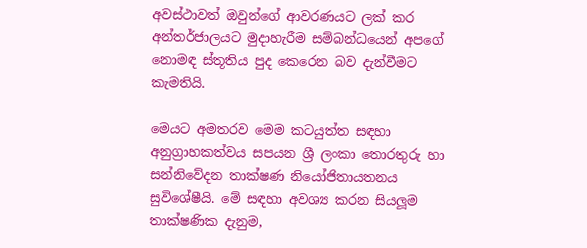අවස්ථාවත් ඔවුන්ගේ ආවරණයට ලක් කර අන්තර්ජාලයට මුදාහැරීම සම්බන්ධයෙන් අපගේ නොමඳ ස්තූතිය පුද කෙරෙන බව දැන්වීමට කැමතියි.

මෙයට අමතරව මෙම කටයුත්ත සඳහා අනුග්‍රාහකත්වය සපයන ශ්‍රී ලංකා තොරතුරු හා සන්නි‍වේදන තාක්ෂණ නි‍යෝජිතායතනය සුවිශේෂීයි. මේ සඳහා අවශ්‍ය කරන සියලූම තාක්ෂණික දැනුම,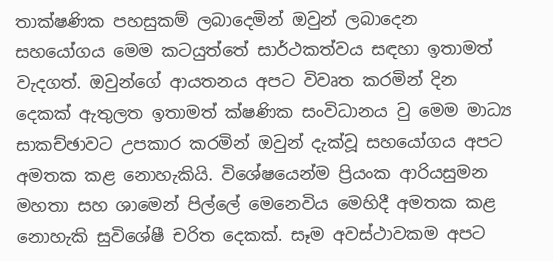තාක්ෂණික පහසුකම් ලබාදෙමින් ඔවුන් ලබාදෙන සහයෝගය මෙම කටයුත්තේ සාර්ථකත්වය සඳහා ඉතාමත් වැදගත්. ඔවුන්ගේ ආයතනය අපට විවෘත කරමින් දින දෙකක් ඇතුලත ඉතාමත් ක්ෂණික සංවිධානය වු මෙම මාධ්‍ය සාකච්ඡාවට උපකාර කරමින් ඔවුන් දැක්වූ සහයෝගය අපට අමතක කළ නොහැකියි. විශේෂයෙන්ම ප්‍රියංක ආරියසුමන මහතා සහ ශාමෙන් පි‍ල්ලේ මෙනෙවිය මෙ‍හිදී අමතක කළ නොහැකි සුවිශේෂී චරිත දෙකක්. සෑම අවස්ථාවකම අපට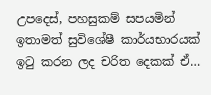උපදෙස්, පහසුකම් සපයමින් ඉතාමත් සුවි‍ශේෂී කාර්යභාරයක් ඉටු කරන ලද චරිත දෙකක් ඒ…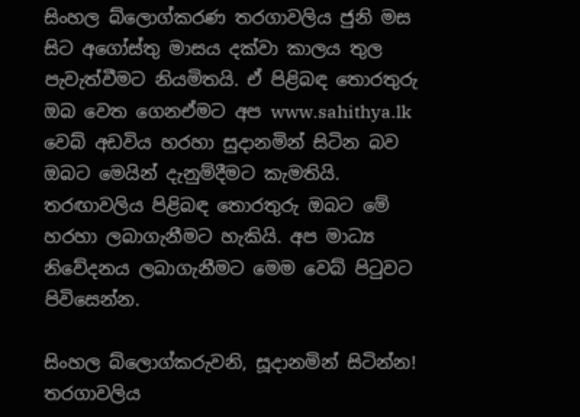සිංහල බ්ලොග්කරණ තරගාවලිය ජුනි මස සිට අ‍ගෝස්තු මාසය දක්වා කාලය තුල පැවැත්වීමට නියමිතයි. ඒ පිළිබඳ තොරතුරු ඔබ වෙත ගෙනඒමට අප www.sahithya.lk වෙබ් අඩවිය හරහා සුදානමින් සිටින බව ඔබට මෙයින් දැනුම්දීමට කැමතියි. තරඟාවලිය පිළිබඳ තොරතුරු ඔබට ‍මේ හරහා ලබාගැනීමට හැකියි. අප මාධ්‍ය නිවේදනය ලබාගැනීමට මෙම වෙබ් පිටුවට පිවිසෙන්න.

සිංහල බ්ලොග්කරුවනි, සූදානමින් සිටින්න!
තරගාවලිය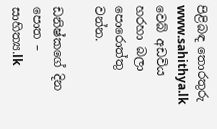පිළිබඳ තොරතුරු www.sahithya.lk වෙබ් අඩවිය හරහා බලා පොරොත්තු වන්න.

ඩනිෂ්කගේ දින පොත – සාහිත්‍ය.lk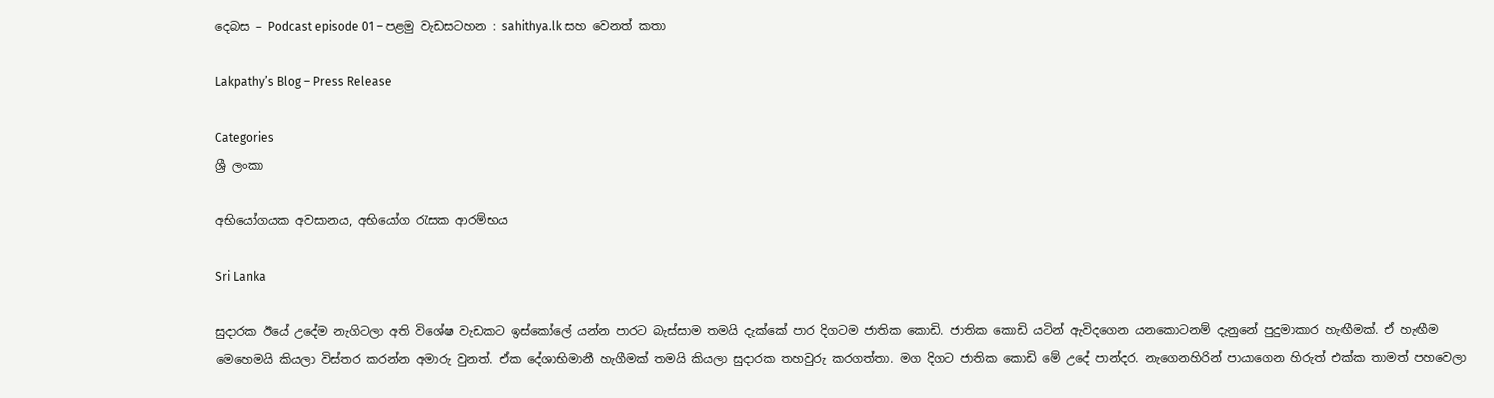දෙබස – Podcast episode 01 – පළමු වැඩසටහන : sahithya.lk සහ වෙනත් කතා

Lakpathy’s Blog – Press Release

Categories
ශ්‍රී ලංකා

අභියෝගයක අවසානය, අභියෝග රැසක ආරම්භය

Sri Lanka

සුදාරක ඊයේ උදේම නැගිටලා අති විශේෂ වැඩක‍ට ඉස්කෝලේ යන්න පාරට බැස්සාම තමයි දැක්කේ පාර දිගටම ජාතික කොඩි. ජාතික කොඩි යටින් ඇවිදගෙන යනකොටනම් දැනුනේ පුදුමාකාර හැඟීමක්. ඒ හැඟීම මෙහෙමයි කියලා විස්තර කරන්න අමාරු වුනත්. ඒක දේශාභිමානී හැගීමක් තමයි කියලා සුදාරක තහවුරු කරගත්තා. මග දිගට ජාතික කොඩි මේ උදේ පාන්දර. නැගෙනහිරින් පායාගෙන හිරුත් එක්ක තාමත් පහවෙලා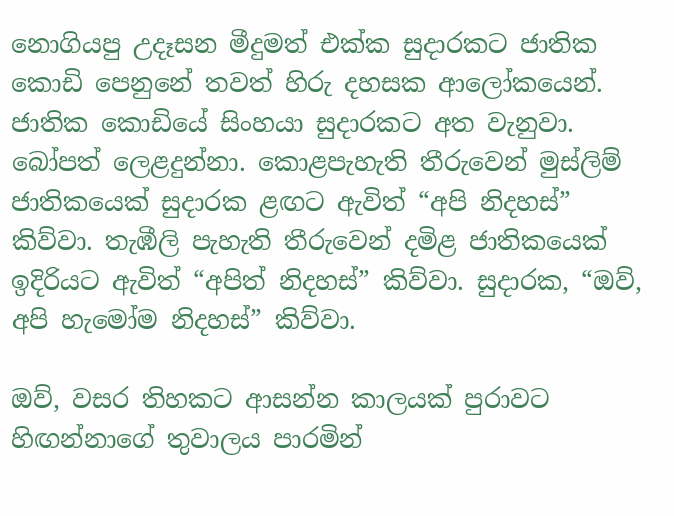නොගියපු උදෑසන මීදුමත් එක්ක සුදාරකට ජාතික කොඩි පෙනුනේ තවත් හිරු දහසක ආලෝකයෙන්. ජාතික කොඩියේ සිංහයා සුදාරකට අත වැනුවා. බෝපත් ලෙළදුන්නා. කොළපැහැති තීරුවෙන් මුස්ලිම් ජාතිකයෙක් සුදාරක ළඟට ඇවිත් “අපි නිදහස්” කිව්වා. තැඹීලි පැහැති තීරුවෙන් දමිළ ජාතිකයෙක් ඉදිරියට ඇවිත් “අපිත් නිදහස්” කිව්වා. සුදාරක, “ඔව්, අපි හැමෝම නිදහස්” කිව්වා.

ඔව්, වසර තිහකට ආසන්න කාලයක් පුරාවට හිඟන්නාගේ තුවාලය පාරමින්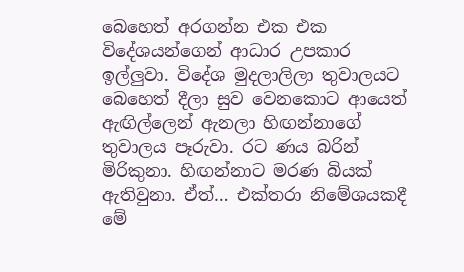බෙහෙත් අරගන්න එක එක විදේශයන්ගෙන් ආධාර උපකාර ඉල්ලුවා. විදේශ මුදලාලිලා තුවාලයට බෙහෙත් දීලා සුව වෙනකොට ආයෙත් ඇඟිල්ලෙන් ඇනලා හිඟන්නාගේ තුවාලය පෑරුවා. රට ණය බරින් මිරිකුනා. හිඟන්නාට මරණ බියක් ඇතිවුනා. ඒත්… එක්තරා නි‍මේශයකදී මේ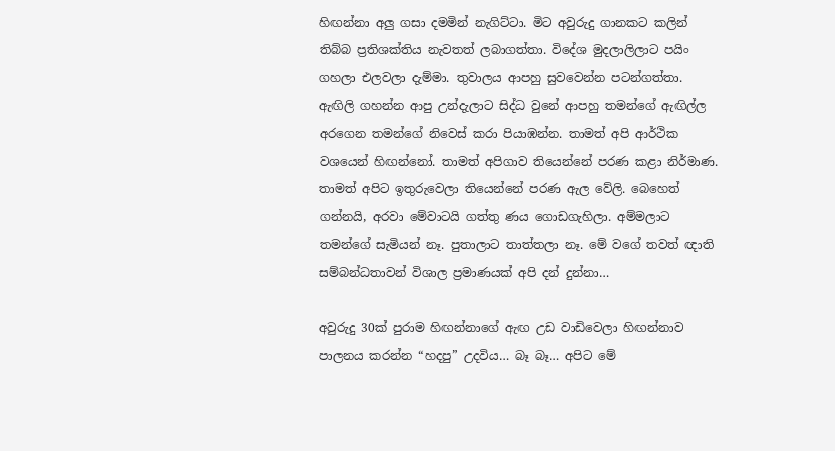හිඟන්නා අලු ගසා දමමින් නැගිට්ටා. මිට අවුරුදු ගානකට කලින් තිබ්බ ප්‍රතිශක්තිය නැවතත් ලබාගත්තා. විදේශ මුදලාලිලාට පයිං ගහලා එලවලා දැම්මා. තුවාලය ආපහු සුවවෙන්න පටන්ගත්තා. ඇඟිලි ගහන්න ආපු උන්දැලාට සිද්ධ වුනේ ආපහු තමන්ගේ ඇඟිල්ල අරගෙන තමන්ගේ නිවෙස් කරා පියාඹන්න. තාමත් අපි ආර්ථික වශයෙන් හිඟන්නෝ. තාමත් අපිගාව තියෙන්නේ පරණ කළා නිර්මාණ. තාමත් අපිට ඉතුරුවෙලා තියෙන්නේ පරණ ඇල වේලි. බෙහෙත් ගන්නයි, අරවා මේවාටයි ගත්තු ණය ගොඩගැහිලා. අම්මලාට තමන්ගේ සැමියන් නෑ. පුතාලාට තාත්තලා නෑ. මේ වගේ තවත් ඥාති සම්බන්ධතාවන් විශාල ප්‍රමාණයක් අපි දන් දුන්නා…

අවුරුදු 30ක් පුරාම හිඟන්නාගේ ඇඟ උඩ වාඩිවෙලා හිඟන්නාව පාලනය කරන්න “හදපු” උදවිය… බෑ බෑ… අපිට මේ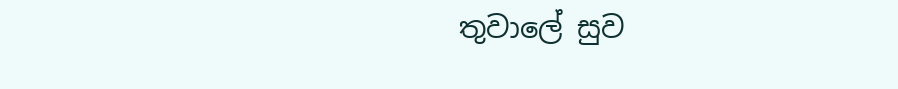තුවාලේ සුව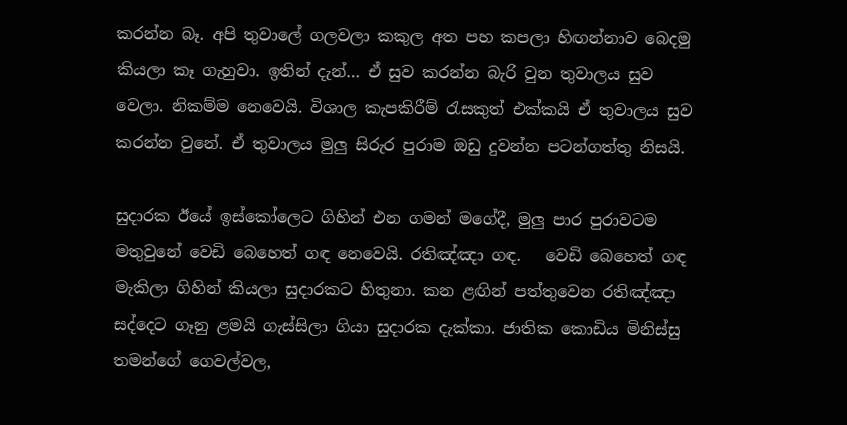කරන්න බෑ. අපි තුවාලේ ගලවලා කකුල අත පහ කපලා හිඟන්නාව බෙදමු කියලා කෑ ගැහුවා. ඉතින් දැන්… ඒ සුව කරන්න බැරි වුන තුවාලය සුව වෙලා. නිකම්ම නෙවෙයි. විශාල කැපකිරීම් රැසකුත් එක්කයි ඒ තුවාලය සුව කරන්න වුනේ. ඒ තුවාලය මුලු සිරුර පුරාම ඔඩු දුවන්න පටන්ගත්තු නිසයි.

සුදාරක ඊයේ ඉස්කෝලෙට ගිහින් එන ගමන් මගේදී, මුලු පාර පුරාවටම මතුවුනේ වෙඩි බෙහෙත් ගඳ නෙවෙයි. රතිඤ්ඤා ගඳ.   වෙඩි බෙහෙත් ගඳ මැකිලා ගිහින් කියලා සුදාරකට හිතුනා. කන ළඟින් පත්තුවෙන රතිඤ්ඤා සද්දෙට ගෑනු ළමයි ගැස්සිලා ගියා සුදාරක දැක්කා. ජාතික කොඩිය මිනිස්සු තමන්ගේ ගෙවල්වල,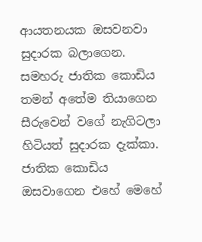ආයතනයක ඔසවනවා සුදාරක බලාගෙන. සමහරු ජාතික කොඩිය තමන් අතේම තියාගෙන සීරුවෙන් ‍වගේ නැගිටලා හිටියත් සුදාරක දැක්කා. ජාතික කොඩිය ඔසවාගෙන එහේ මෙ‍හේ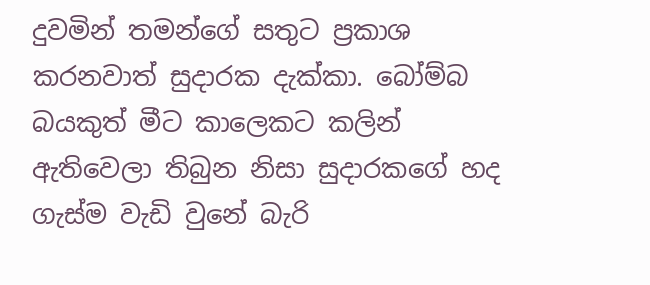දුවමින් තමන්ගේ සතුට ප්‍රකාශ කරනවාත් සුදාරක දැක්කා. බෝම්බ බයකුත් මීට කාලෙක‍ට කලින් ඇතිවෙලා තිබුන නිසා සුදාරකගේ හද ගැස්ම වැඩි වුනේ බැරි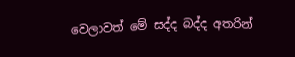වෙලාවත් මේ සද්ද බද්ද අතරින්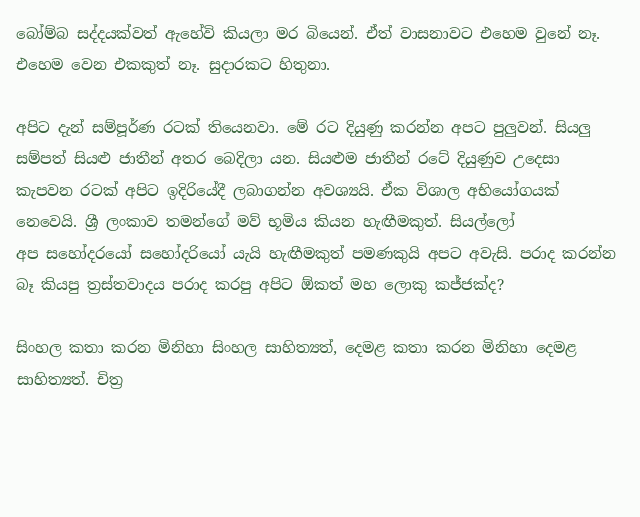බෝම්බ සද්දයක්වත් ඇහේවි කියලා මර බියෙන්. ඒත් වාසනාවට එහෙම වුනේ නෑ. එහෙම වෙන එකකුත් නෑ. සුදාරකට හිතුනා.

අපිට දැන් සම්පූර්ණ රටක් තියෙනවා. මේ රට දියුණු කරන්න අපට පුලුවන්. සියලු සම්පත් සියළු ජාතීන් අතර බෙදිලා යන. සියළුම ජාතීන් රටේ දියුණුව උදෙසා කැපවන රටක් අපිට ඉදිරි‍යේදී ලබාගන්න අවශ්‍යයි. ඒක ‍විශාල අභියෝගයක් නෙවෙයි. ශ්‍රී ලංකාව තමන්ගේ මව් භූමිය කියන හැඟීමකුත්. සියල්ලෝ අප ‍සහෝදරයෝ සහෝදරියෝ යැයි හැඟීමකුත් පමණකුයි අපට අවැසි. පරාද කරන්න බෑ කියපු ත්‍රස්තවාදය පරාද කරපු අපිට ඕකත් මහ ලොකු කජ්ජක්ද?

සිංහල කතා කරන මිනිහා සිංහල සාහිත්‍යත්, දෙමළ කතා කරන මිනිහා දෙමළ සාහිත්‍යත්. චිත්‍ර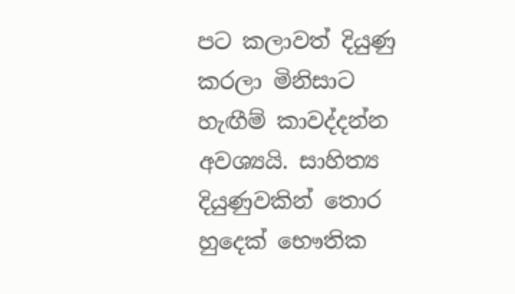පට කලාවත් දියුණු කරලා මිනිසාට හැඟීම් කාවද්දන්න අවශ්‍යයි. සාහිත්‍ය දියුණුවකින් තොර හු‍දෙක් භෞතික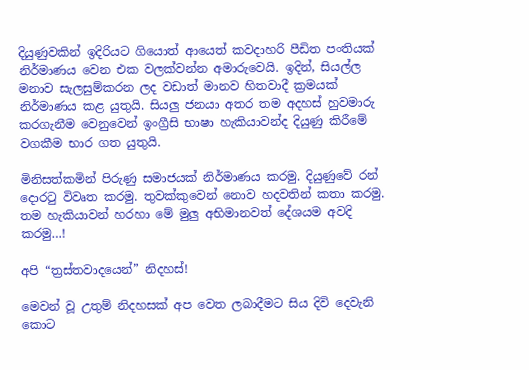දියුණුවකින් ඉදිරියට ගියොත් ආයෙත් කවදාහරි පීඩිත පංතියක් නිර්මාණය‍ වෙන එක වලක්වන්න අමාරුවෙයි. ඉදින්, සියල්ල මනාව සැලසුම්කරන ලද වඩාත් මානව හිතවාදී ක්‍රමයක් නිර්මාණය කළ යුතුයි. සියලු ජනයා අතර තම අදහස් හුවමාරු කරගැනීම වෙනුවෙන් ඉංග්‍රීසි භාෂා හැකියාවන්ද දියුණු කිරීමේ වගකීම භාර ගත යුතුයි.

මිනිසත්කමින් පිරුණු සමාජයක් නිර්මාණය කරමු. දියුණුවේ රන් දොරටු විවෘත කරමු. තුවක්‍කුවෙන් නොව හදවතින් කතා කරමු. තම හැකියාවන් හරහා මේ මුලු අභිමානවත් දේශයම අවදි කරමු…!

අපි “ත්‍රස්තවාදයෙන්” නිදහස්!

මෙවන් වූ උතුම් නිදහසක් අප වෙත ලබාදීමට සිය දිවි දෙවැනි කොට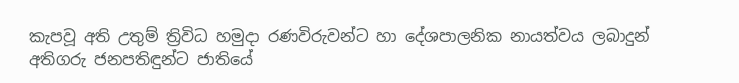කැපවූ අති උතුම් ත්‍රිවිධ හමුදා රණවිරුවන්ට හා දේශපාලනික නායත්වය ලබාදුන් අතිගරු ජනපතිඳුන්ට ජාතියේ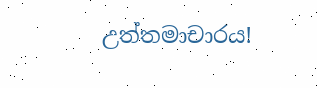උත්තමාචාරය!